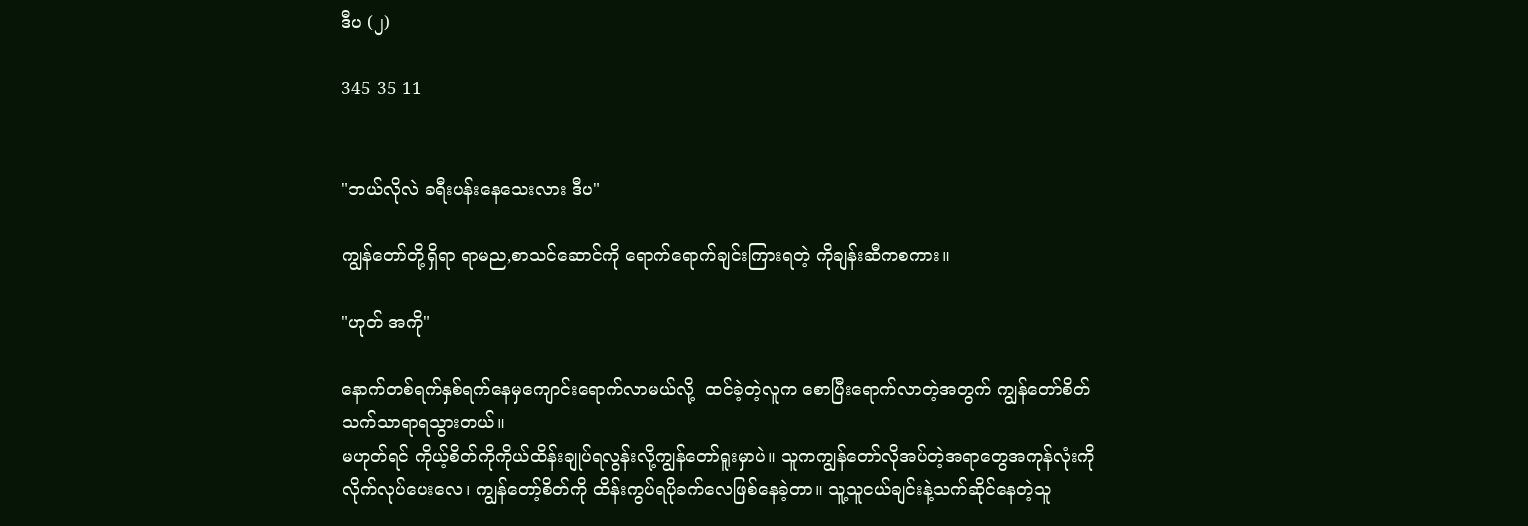ဒီပ (၂)

345 35 11


"ဘယ်လိုလဲ ခရီးပန်းနေသေးလား ဒီပ"

ကျွန်တော်တို့ရှိရာ ရာမည,စာသင်ဆောင်ကို ရောက်ရောက်ချင်းကြားရတဲ့ ကိုချန်းဆီကစကား။

"ဟုတ် အကို"

နောက်တစ်ရက်နှစ်ရက်နေမှကျောင်းရောက်လာမယ်လို့  ထင်ခဲ့တဲ့လူက စောပြီးရောက်လာတဲ့အတွက် ကျွန်တော်စိတ်သက်သာရာရသွားတယ်။
မဟုတ်ရင် ကိုယ့်စိတ်ကိုကိုယ်ထိန်းချုပ်ရလွန်းလို့ကျွန်တော်ရူးမှာပဲ။ သူကကျွန်တော်လိုအပ်တဲ့အရာတွေအကုန်လုံးကိုလိုက်လုပ်ပေးလေ၊ ကျွန်တော့်စိတ်ကို ထိန်းကွပ်ရပိုခက်လေဖြစ်နေခဲ့တာ။ သူ့သူငယ်ချင်းနဲ့သက်ဆိုင်နေတဲ့သူ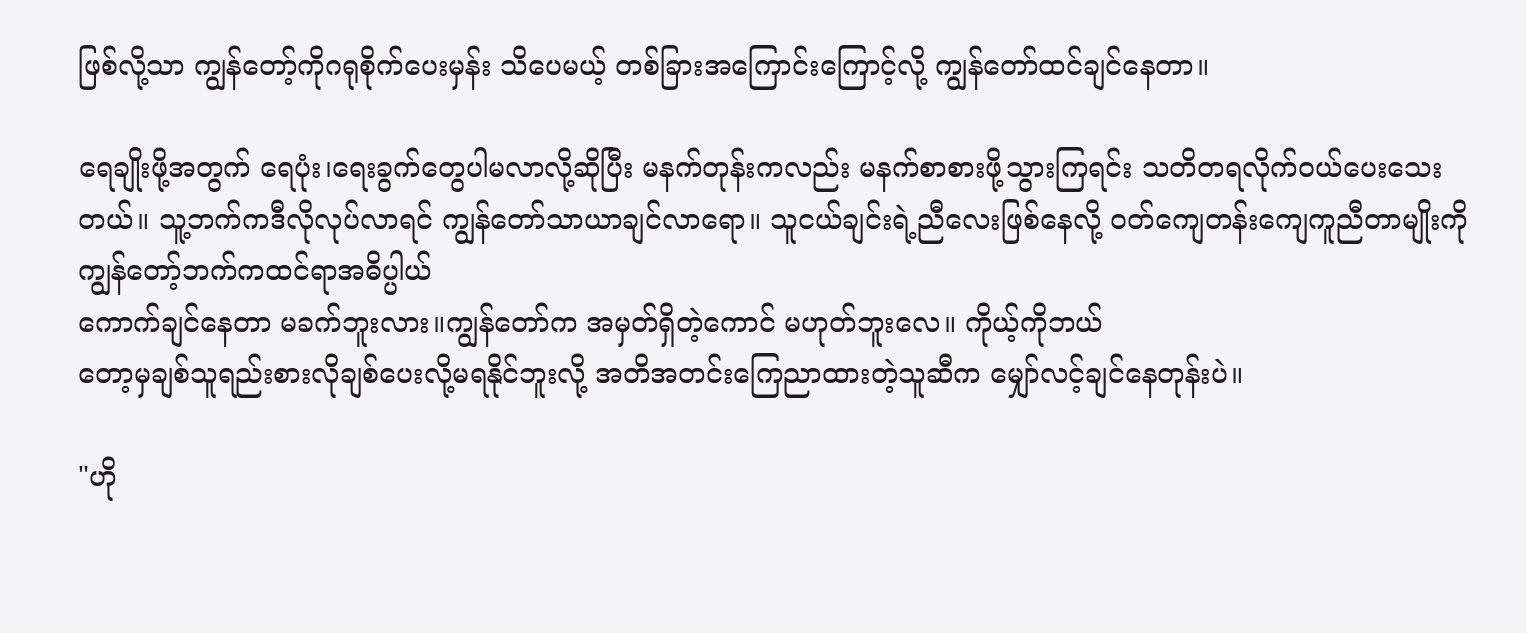ဖြစ်လို့သာ ကျွန်တော့်ကိုဂရုစိုက်ပေးမှန်း သိပေမယ့် တစ်ခြားအကြောင်းကြောင့်လို့ ကျွန်တော်ထင်ချင်နေတာ။

ရေချိုးဖို့အတွက် ရေပုံး၊ရေးခွက်တွေပါမလာလို့ဆိုပြီး မနက်တုန်းကလည်း မနက်စာစားဖို့သွားကြရင်း သတိတရလိုက်ဝယ်ပေးသေးတယ်။ သူ့ဘက်ကဒီလိုလုပ်လာရင် ကျွန်တော်သာယာချင်လာရော။ သူငယ်ချင်းရဲ့ညီလေးဖြစ်နေလို့ ဝတ်ကျေတန်းကျေကူညီတာမျိုးကို ကျွန်တော့်ဘက်ကထင်ရာအဓိပ္ပါယ်
ကောက်ချင်နေတာ မခက်ဘူးလား။ကျွန်တော်က အမှတ်ရှိတဲ့ကောင် မဟုတ်ဘူးလေ။ ကိုယ့်ကိုဘယ်
တော့မှချစ်သူရည်းစားလိုချစ်ပေးလို့မရနိုင်ဘူးလို့ အတိအတင်းကြေညာထားတဲ့သူဆီက မျှော်လင့်ချင်နေတုန်းပဲ။

"ဟို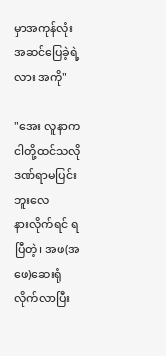မှာအကုန်လုံး အဆင်ပြေခဲ့ရဲ့လား အကို"

"အေး လူနာကငါတို့ထင်သလို ဒဏ်ရာမပြင်းဘူးလေ
နားလိုက်ရင် ရပြီတဲ့၊ အဖ(အဖေ)ဆေးရုံလိုက်လာပြီး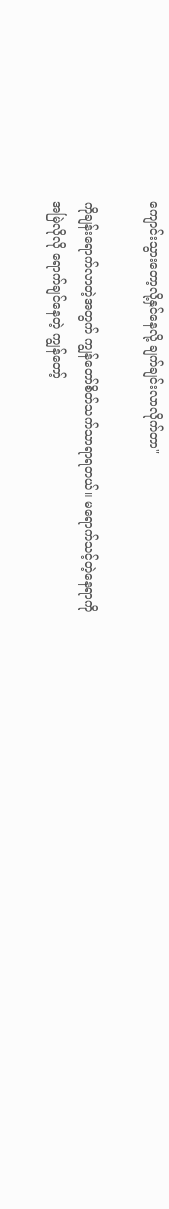ကျောင်းသွားတော့လို့နှင်နေလို့ ချက်ချင်းလာလိုက်တာ"

ကိုချန်းရောက်လာတဲ့အတွက် ကျွန်တော်စိတ်သက်သာရာရတယ်။ မရောက်သင့်တဲ့နေရာကို
အမြဲလိုလို ရောက်ချင်နေတဲ့ ကျွန်တော့်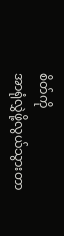စိတ်ကို
အာရုံလွှဲဖို့လွယ်သွားတာ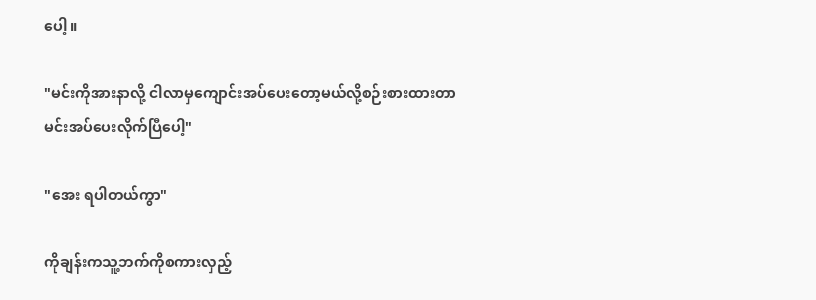ပေါ့။

"မင်းကိုအားနာလို့ ငါလာမှကျောင်းအပ်ပေးတော့မယ်လို့စဉ်းစားထားတာ မင်းအပ်ပေးလိုက်ပြီပေါ့"

"အေး ရပါတယ်ကွာ"

ကိုချန်းကသူ့ဘက်ကိုစကားလှည့်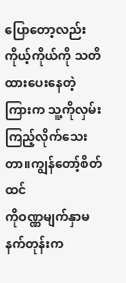ပြောတော့လည်းကိုယ့်ကိုယ်ကို သတိထားပေးနေတဲ့ကြားက သူ့ကိုလှမ်းကြည့်လိုက်သေးတာ။ကျွန်တော့်စိတ်ထင်
ကိုဝဏ္ဏမျက်နှာမနက်တုန်းက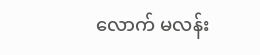လောက် မလန်း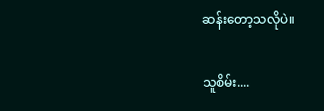ဆန်းတော့သလိုပဲ။

သူစိမ်း....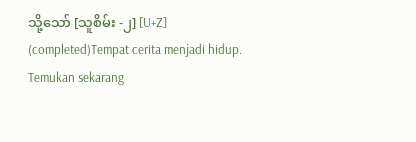သို့သော် [သူစိမ်း -၂] [U+Z] (completed)Tempat cerita menjadi hidup. Temukan sekarang